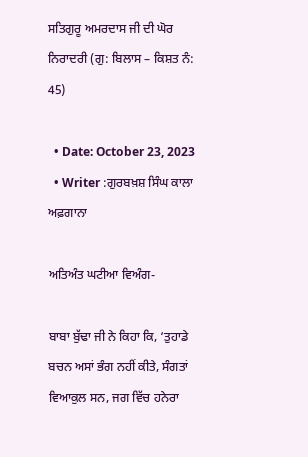ਸਤਿਗੁਰੂ ਅਮਰਦਾਸ ਜੀ ਦੀ ਘੋਰ ਨਿਰਾਦਰੀ (ਗੁ: ਬਿਲਾਸ – ਕਿਸ਼ਤ ਨੰ: 45)

  • Date: October 23, 2023
  • Writer :ਗੁਰਬਖ਼ਸ਼ ਸਿੰਘ ਕਾਲਾ ਅਫ਼ਗਾਨਾ

ਅਤਿਅੰਤ ਘਟੀਆ ਵਿਅੰਗ-

ਬਾਬਾ ਬੁੱਢਾ ਜੀ ਨੇ ਕਿਹਾ ਕਿ, ‘ਤੁਹਾਡੇ ਬਚਨ ਅਸਾਂ ਭੰਗ ਨਹੀਂ ਕੀਤੇ, ਸੰਗਤਾਂ ਵਿਆਕੁਲ ਸਨ, ਜਗ ਵਿੱਚ ਹਨੇਰਾ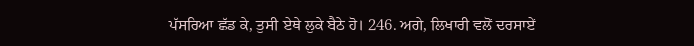ਪੱਸਰਿਆ ਛੱਡ ਕੇ, ਤੁਸੀ ਏਥੇ ਲੁਕੇ ਬੈਠੇ ਹੋ। 246. ਅਗੇ, ਲਿਖਾਰੀ ਵਲੋਂ ਦਰਸਾਏਂ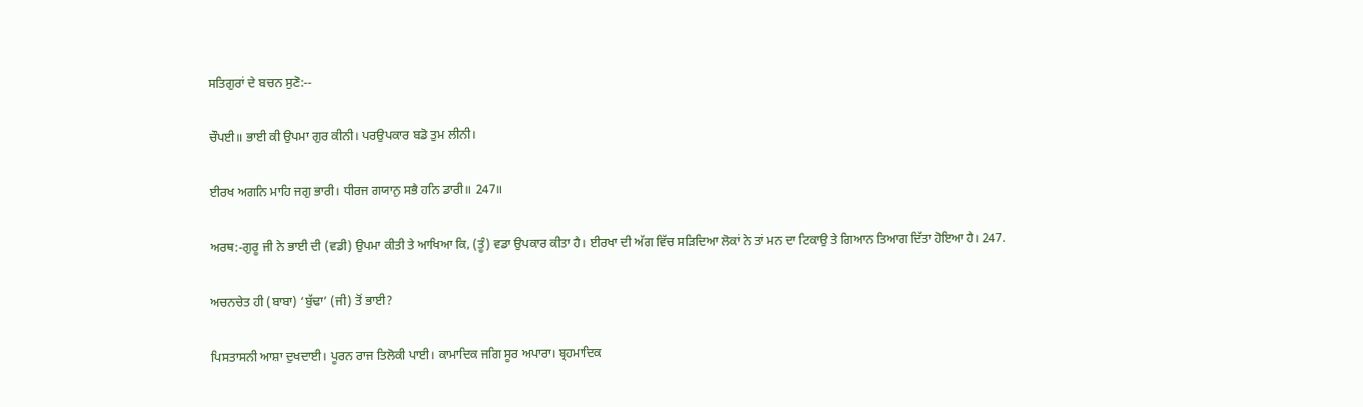ਸਤਿਗੁਰਾਂ ਦੇ ਬਚਨ ਸੁਣੋ:--

ਚੌਪਈ॥ ਭਾਈ ਕੀ ਉਪਮਾ ਗੁਰ ਕੀਨੀ। ਪਰਉਪਕਾਰ ਬਡੋ ਤੁਮ ਲੀਨੀ।

ਈਰਖ ਅਗਨਿ ਮਾਹਿ ਜਗੁ ਭਾਰੀ। ਧੀਰਜ ਗਯਾਨੁ ਸਭੈ ਹਨਿ ਡਾਰੀ॥ 247॥

ਅਰਥ:-ਗੁਰੂ ਜੀ ਨੇ ਭਾਈ ਦੀ (ਵਡੀ) ਉਪਮਾ ਕੀਤੀ ਤੇ ਆਖਿਆ ਕਿ, (ਤੂੰ) ਵਡਾ ਉਪਕਾਰ ਕੀਤਾ ਹੈ। ਈਰਖਾ ਦੀ ਅੱਗ ਵਿੱਚ ਸੜਿਦਿਆ ਲੋਕਾਂ ਨੇ ਤਾਂ ਮਨ ਦਾ ਟਿਕਾਉ ਤੇ ਗਿਆਨ ਤਿਆਗ ਦਿੱਤਾ ਹੋਇਆ ਹੈ। 247.

ਅਚਨਚੇਤ ਹੀ (ਬਾਬਾ) ‘ਬੁੱਢਾ’ (ਜੀ) ਤੋਂ ਭਾਈ?

ਪਿਸਤਾਸਨੀ ਆਸ਼ਾ ਦੁਖਦਾਈ। ਪੂਰਨ ਰਾਜ ਤਿਲੋਕੀ ਪਾਈ। ਕਾਮਾਦਿਕ ਜਗਿ ਸੂਰ ਅਪਾਰਾ। ਬ੍ਰਹਮਾਦਿਕ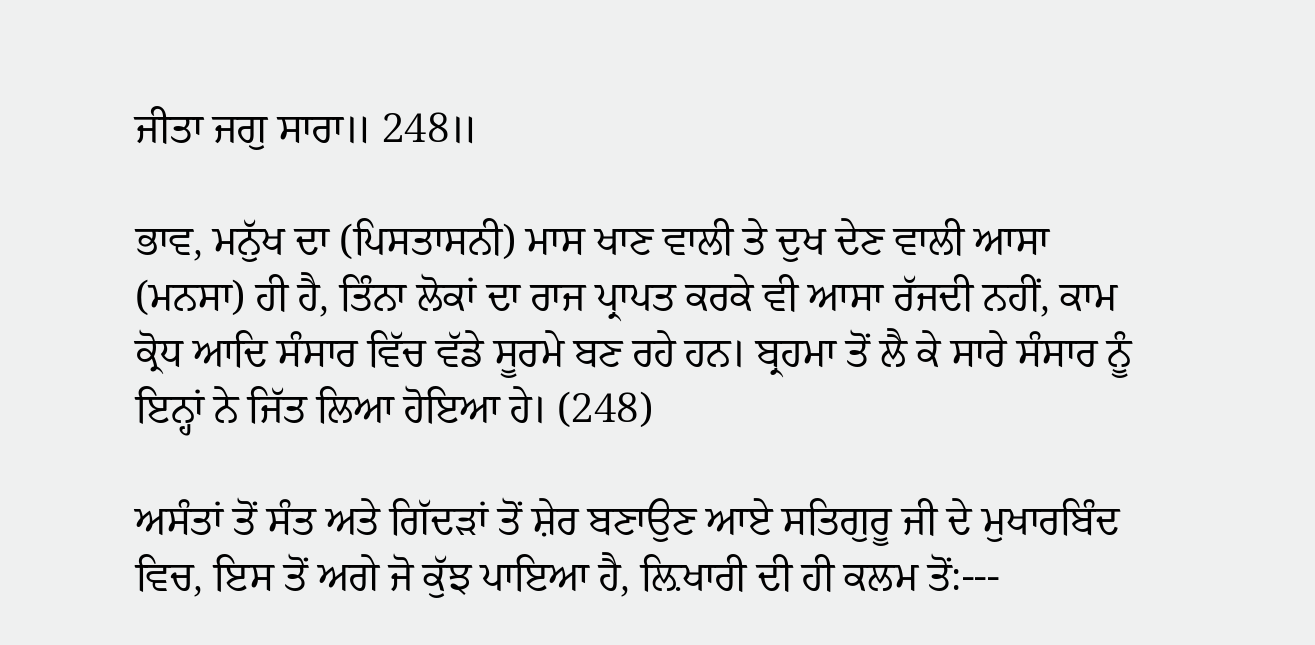ਜੀਤਾ ਜਗੁ ਸਾਰਾ॥ 248॥

ਭਾਵ, ਮਨੁੱਖ ਦਾ (ਪਿਸਤਾਸਨੀ) ਮਾਸ ਖਾਣ ਵਾਲੀ ਤੇ ਦੁਖ ਦੇਣ ਵਾਲੀ ਆਸਾ (ਮਨਸਾ) ਹੀ ਹੈ, ਤਿੰਨਾ ਲੋਕਾਂ ਦਾ ਰਾਜ ਪ੍ਰਾਪਤ ਕਰਕੇ ਵੀ ਆਸਾ ਰੱਜਦੀ ਨਹੀਂ, ਕਾਮ ਕ੍ਰੋਧ ਆਦਿ ਸੰਸਾਰ ਵਿੱਚ ਵੱਡੇ ਸੂਰਮੇ ਬਣ ਰਹੇ ਹਨ। ਬ੍ਰਹਮਾ ਤੋਂ ਲੈ ਕੇ ਸਾਰੇ ਸੰਸਾਰ ਨੂੰ ਇਨ੍ਹਾਂ ਨੇ ਜਿੱਤ ਲਿਆ ਹੋਇਆ ਹੇ। (248)

ਅਸੰਤਾਂ ਤੋਂ ਸੰਤ ਅਤੇ ਗਿੱਦੜਾਂ ਤੋਂ ਸ਼ੇਰ ਬਣਾਉਣ ਆਏ ਸਤਿਗੁਰੂ ਜੀ ਦੇ ਮੁਖਾਰਬਿੰਦ ਵਿਚ, ਇਸ ਤੋਂ ਅਗੇ ਜੋ ਕੁੱਝ ਪਾਇਆ ਹੈ, ਲ਼ਿਖਾਰੀ ਦੀ ਹੀ ਕਲਮ ਤੋਂ:---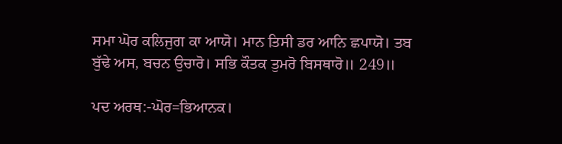ਸਮਾ ਘੋਰ ਕਲਿਜੁਗ ਕਾ ਆਯੋ। ਮਾਨ ਤਿਸੀ ਡਰ ਆਨਿ ਛਪਾਯੋ। ਤਬ ਬੁੱਢੇ ਅਸ, ਬਚਨ ਉਚਾਰੋ। ਸਭਿ ਕੌਤਕ ਤੁਮਰੋ ਬਿਸਥਾਰੋ॥ 249॥

ਪਦ ਅਰਥ:-ਘੋਰ=ਭਿਆਨਕ।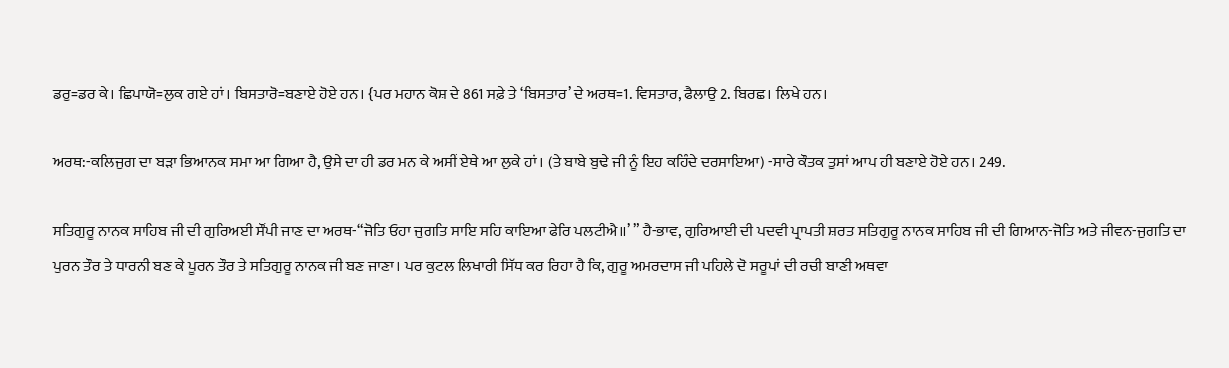ਡਰੁ=ਡਰ ਕੇ। ਛਿਪਾਯੋ=ਲੁਕ ਗਏ ਹਾਂ। ਬਿਸਤਾਰੋ=ਬਣਾਏ ਹੋਏ ਹਨ। {ਪਰ ਮਹਾਨ ਕੋਸ਼ ਦੇ 861 ਸਫ਼ੇ ਤੇ ‘ਬਿਸਤਾਰ’ ਦੇ ਅਰਥ=1. ਵਿਸਤਾਰ, ਫੈਲਾਉ 2. ਬਿਰਛ। ਲਿਖੇ ਹਨ।

ਅਰਥ:-ਕਲਿਜੁਗ ਦਾ ਬੜਾ ਭਿਆਨਕ ਸਮਾ ਆ ਗਿਆ ਹੈ, ਉਸੇ ਦਾ ਹੀ ਡਰ ਮਨ ਕੇ ਅਸੀਂ ਏਥੇ ਆ ਲੁਕੇ ਹਾਂ। (ਤੇ ਬਾਬੇ ਬੁਢੇ ਜੀ ਨੂੰ ਇਹ ਕਹਿੰਦੇ ਦਰਸਾਇਆ) -ਸਾਰੇ ਕੌਤਕ ਤੁਸਾਂ ਆਪ ਹੀ ਬਣਾਏ ਹੋਏ ਹਨ। 249.

ਸਤਿਗੁਰੂ ਨਾਨਕ ਸਾਹਿਬ ਜੀ ਦੀ ਗੁਰਿਅਈ ਸੌਂਪੀ ਜਾਣ ਦਾ ਅਰਥ-“ਜੋਤਿ ਓਹਾ ਜੁਗਤਿ ਸਾਇ ਸਹਿ ਕਾਇਆ ਫੇਰਿ ਪਲਟੀਐ॥’ ” ਹੈ-ਭਾਵ, ਗੁਰਿਆਈ ਦੀ ਪਦਵੀ ਪ੍ਰਾਪਤੀ ਸ਼ਰਤ ਸਤਿਗੁਰੂ ਨਾਨਕ ਸਾਹਿਬ ਜੀ ਦੀ ਗਿਆਨ-ਜੋਤਿ ਅਤੇ ਜੀਵਨ-ਜੁਗਤਿ ਦਾ ਪੁਰਨ ਤੌਰ ਤੇ ਧਾਰਨੀ ਬਣ ਕੇ ਪੂਰਨ ਤੌਰ ਤੇ ਸਤਿਗੁਰੂ ਨਾਨਕ ਜੀ ਬਣ ਜਾਣਾ। ਪਰ ਕੁਟਲ ਲਿਖਾਰੀ ਸਿੱਧ ਕਰ ਰਿਹਾ ਹੈ ਕਿ, ਗੁਰੂ ਅਮਰਦਾਸ ਜੀ ਪਹਿਲੇ ਦੋ ਸਰੂਪਾਂ ਦੀ ਰਚੀ ਬਾਣੀ ਅਥਵਾ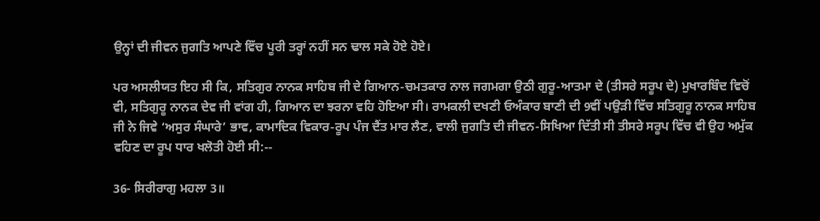ਉਨ੍ਹਾਂ ਦੀ ਜੀਵਨ ਜੁਗਤਿ ਆਪਣੇ ਵਿੱਚ ਪੂਰੀ ਤਰ੍ਹਾਂ ਨਹੀਂ ਸਨ ਢਾਲ ਸਕੇ ਹੋਏ ਹੋਏ।

ਪਰ ਅਸਲੀਯਤ ਇਹ ਸੀ ਕਿ, ਸਤਿਗੁਰ ਨਾਨਕ ਸਾਹਿਬ ਜੀ ਦੇ ਗਿਆਨ-ਚਮਤਕਾਰ ਨਾਲ ਜਗਮਗਾ ਉਠੀ ਗੁਰੂ-ਆਤਮਾ ਦੇ (ਤੀਸਰੇ ਸਰੂਪ ਦੇ) ਮੁਖਾਰਬਿੰਦ ਵਿਚੋਂ ਵੀ, ਸਤਿਗੁਰੂ ਨਾਨਕ ਦੇਵ ਜੀ ਵਾਂਗ ਹੀ, ਗਿਆਨ ਦਾ ਝਰਨਾ ਵਹਿ ਹੋਇਆ ਸੀ। ਰਾਮਕਲੀ ਦਖਣੀ ਓਅੰਕਾਰ ਬਾਣੀ ਦੀ 9ਵੀਂ ਪਉੜੀ ਵਿੱਚ ਸਤਿਗੁਰੂ ਨਾਨਕ ਸਾਹਿਬ ਜੀ ਨੇ ਜਿਵੇ ‘ਅਸੁਰ ਸੰਘਾਰੇ’ ਭਾਵ, ਕਾਮਾਦਿਕ ਵਿਕਾਰ-ਰੂਪ ਪੰਜ ਦੈਂਤ ਮਾਰ ਲੈਣ, ਵਾਲੀ ਜੁਗਤਿ ਦੀ ਜੀਵਨ-ਸਿਖਿਆ ਦਿੱਤੀ ਸੀ ਤੀਸਰੇ ਸਰੂਪ ਵਿੱਚ ਵੀ ਉਹ ਅਮੁੱਕ ਵਹਿਣ ਦਾ ਰੂਪ ਧਾਰ ਖਲੋਤੀ ਹੋਈ ਸੀ:--

36- ਸਿਰੀਰਾਗੁ ਮਹਲਾ 3॥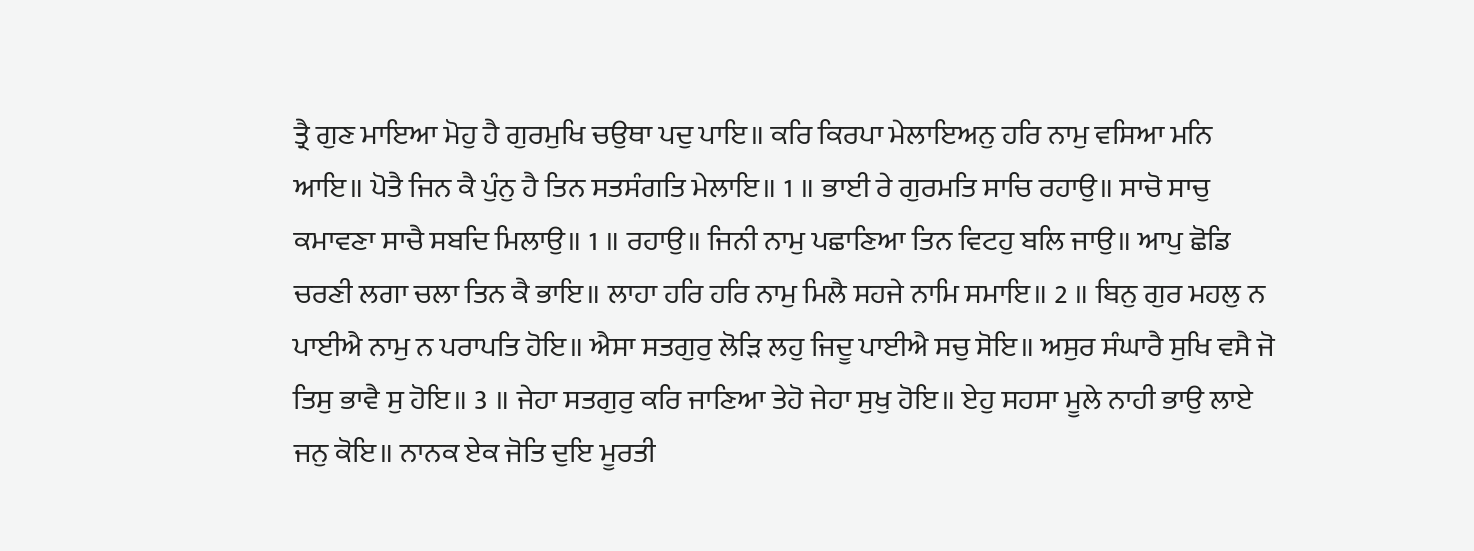ਤ੍ਰੈ ਗੁਣ ਮਾਇਆ ਮੋਹੁ ਹੈ ਗੁਰਮੁਖਿ ਚਉਥਾ ਪਦੁ ਪਾਇ॥ ਕਰਿ ਕਿਰਪਾ ਮੇਲਾਇਅਨੁ ਹਰਿ ਨਾਮੁ ਵਸਿਆ ਮਨਿ ਆਇ॥ ਪੋਤੈ ਜਿਨ ਕੈ ਪੁੰਨੁ ਹੈ ਤਿਨ ਸਤਸੰਗਤਿ ਮੇਲਾਇ॥ 1 ॥ ਭਾਈ ਰੇ ਗੁਰਮਤਿ ਸਾਚਿ ਰਹਾਉ॥ ਸਾਚੋ ਸਾਚੁ ਕਮਾਵਣਾ ਸਾਚੈ ਸਬਦਿ ਮਿਲਾਉ॥ 1 ॥ ਰਹਾਉ॥ ਜਿਨੀ ਨਾਮੁ ਪਛਾਣਿਆ ਤਿਨ ਵਿਟਹੁ ਬਲਿ ਜਾਉ॥ ਆਪੁ ਛੋਡਿ ਚਰਣੀ ਲਗਾ ਚਲਾ ਤਿਨ ਕੈ ਭਾਇ॥ ਲਾਹਾ ਹਰਿ ਹਰਿ ਨਾਮੁ ਮਿਲੈ ਸਹਜੇ ਨਾਮਿ ਸਮਾਇ॥ 2 ॥ ਬਿਨੁ ਗੁਰ ਮਹਲੁ ਨ ਪਾਈਐ ਨਾਮੁ ਨ ਪਰਾਪਤਿ ਹੋਇ॥ ਐਸਾ ਸਤਗੁਰੁ ਲੋੜਿ ਲਹੁ ਜਿਦੂ ਪਾਈਐ ਸਚੁ ਸੋਇ॥ ਅਸੁਰ ਸੰਘਾਰੈ ਸੁਖਿ ਵਸੈ ਜੋ ਤਿਸੁ ਭਾਵੈ ਸੁ ਹੋਇ॥ 3 ॥ ਜੇਹਾ ਸਤਗੁਰੁ ਕਰਿ ਜਾਣਿਆ ਤੇਹੋ ਜੇਹਾ ਸੁਖੁ ਹੋਇ॥ ਏਹੁ ਸਹਸਾ ਮੂਲੇ ਨਾਹੀ ਭਾਉ ਲਾਏ ਜਨੁ ਕੋਇ॥ ਨਾਨਕ ਏਕ ਜੋਤਿ ਦੁਇ ਮੂਰਤੀ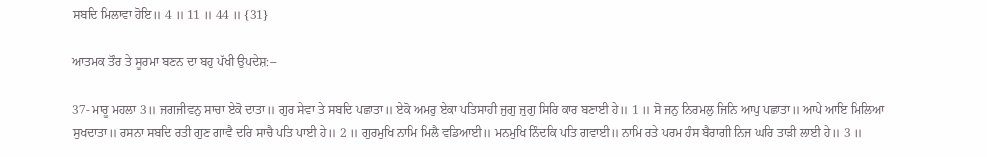ਸਬਦਿ ਮਿਲਾਵਾ ਹੋਇ॥ 4 ॥ 11 ॥ 44 ॥ {31}

ਆਤਮਕ ਤੌਰ ਤੇ ਸੂਰਮਾ ਬਣਨ ਦਾ ਬਹੁ ਪੱਖੀ ਉਪਦੇਸ਼:--

37- ਮਾਰੂ ਮਹਲਾ 3॥ ਜਗਜੀਵਨੁ ਸਾਚਾ ਏਕੋ ਦਾਤਾ॥ ਗੁਰ ਸੇਵਾ ਤੇ ਸਬਦਿ ਪਛਾਤਾ॥ ਏਕੋ ਅਮਰੁ ਏਕਾ ਪਤਿਸਾਹੀ ਜੁਗੁ ਜੁਗੁ ਸਿਰਿ ਕਾਰ ਬਣਾਈ ਹੇ॥ 1 ॥ ਸੋ ਜਨੁ ਨਿਰਮਲੁ ਜਿਨਿ ਆਪੁ ਪਛਾਤਾ॥ ਆਪੇ ਆਇ ਮਿਲਿਆ ਸੁਖਦਾਤਾ॥ ਰਸਨਾ ਸਬਦਿ ਰਤੀ ਗੁਣ ਗਾਵੈ ਦਰਿ ਸਾਚੈ ਪਤਿ ਪਾਈ ਹੇ॥ 2 ॥ ਗੁਰਮੁਖਿ ਨਾਮਿ ਮਿਲੈ ਵਡਿਆਈ॥ ਮਨਮੁਖਿ ਨਿੰਦਕਿ ਪਤਿ ਗਵਾਈ॥ ਨਾਮਿ ਰਤੇ ਪਰਮ ਹੰਸ ਬੈਰਾਗੀ ਨਿਜ ਘਰਿ ਤਾੜੀ ਲਾਈ ਹੇ॥ 3 ॥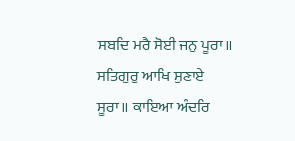ਸਬਦਿ ਮਰੈ ਸੋਈ ਜਨੁ ਪੂਰਾ॥ ਸਤਿਗੁਰੁ ਆਖਿ ਸੁਣਾਏ ਸੂਰਾ॥ ਕਾਇਆ ਅੰਦਰਿ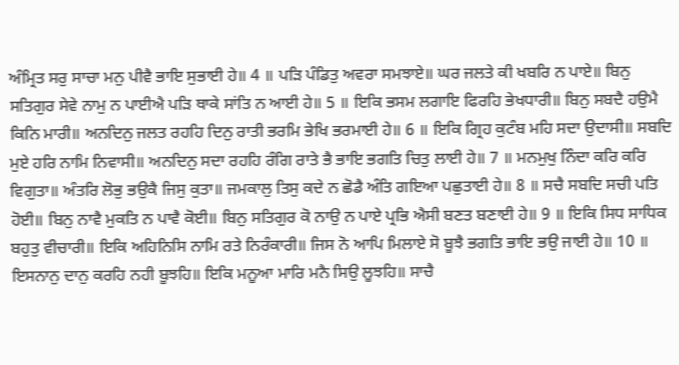ਅੰਮ੍ਰਿਤ ਸਰੁ ਸਾਚਾ ਮਨੁ ਪੀਵੈ ਭਾਇ ਸੁਭਾਈ ਹੇ॥ 4 ॥ ਪੜਿ ਪੰਡਿਤੁ ਅਵਰਾ ਸਮਝਾਏ॥ ਘਰ ਜਲਤੇ ਕੀ ਖਬਰਿ ਨ ਪਾਏ॥ ਬਿਨੁ ਸਤਿਗੁਰ ਸੇਵੇ ਨਾਮੁ ਨ ਪਾਈਐ ਪੜਿ ਥਾਕੇ ਸਾਂਤਿ ਨ ਆਈ ਹੇ॥ 5 ॥ ਇਕਿ ਭਸਮ ਲਗਾਇ ਫਿਰਹਿ ਭੇਖਧਾਰੀ॥ ਬਿਨੁ ਸਬਦੈ ਹਉਮੈ ਕਿਨਿ ਮਾਰੀ॥ ਅਨਦਿਨੁ ਜਲਤ ਰਹਹਿ ਦਿਨੁ ਰਾਤੀ ਭਰਮਿ ਭੇਖਿ ਭਰਮਾਈ ਹੇ॥ 6 ॥ ਇਕਿ ਗ੍ਰਿਹ ਕੁਟੰਬ ਮਹਿ ਸਦਾ ਉਦਾਸੀ॥ ਸਬਦਿ ਮੁਏ ਹਰਿ ਨਾਮਿ ਨਿਵਾਸੀ॥ ਅਨਦਿਨੁ ਸਦਾ ਰਹਹਿ ਰੰਗਿ ਰਾਤੇ ਭੈ ਭਾਇ ਭਗਤਿ ਚਿਤੁ ਲਾਈ ਹੇ॥ 7 ॥ ਮਨਮੁਖੁ ਨਿੰਦਾ ਕਰਿ ਕਰਿ ਵਿਗੁਤਾ॥ ਅੰਤਰਿ ਲੋਭੁ ਭਉਕੈ ਜਿਸੁ ਕੁਤਾ॥ ਜਮਕਾਲੁ ਤਿਸੁ ਕਦੇ ਨ ਛੋਡੈ ਅੰਤਿ ਗਇਆ ਪਛੁਤਾਈ ਹੇ॥ 8 ॥ ਸਚੈ ਸਬਦਿ ਸਚੀ ਪਤਿ ਹੋਈ॥ ਬਿਨੁ ਨਾਵੈ ਮੁਕਤਿ ਨ ਪਾਵੈ ਕੋਈ॥ ਬਿਨੁ ਸਤਿਗੁਰ ਕੋ ਨਾਉ ਨ ਪਾਏ ਪ੍ਰਭਿ ਐਸੀ ਬਣਤ ਬਣਾਈ ਹੇ॥ 9 ॥ ਇਕਿ ਸਿਧ ਸਾਧਿਕ ਬਹੁਤੁ ਵੀਚਾਰੀ॥ ਇਕਿ ਅਹਿਨਿਸਿ ਨਾਮਿ ਰਤੇ ਨਿਰੰਕਾਰੀ॥ ਜਿਸ ਨੋ ਆਪਿ ਮਿਲਾਏ ਸੋ ਬੂਝੈ ਭਗਤਿ ਭਾਇ ਭਉ ਜਾਈ ਹੇ॥ 10 ॥ ਇਸਨਾਨੁ ਦਾਨੁ ਕਰਹਿ ਨਹੀ ਬੂਝਹਿ॥ ਇਕਿ ਮਨੂਆ ਮਾਰਿ ਮਨੈ ਸਿਉ ਲੂਝਹਿ॥ ਸਾਚੈ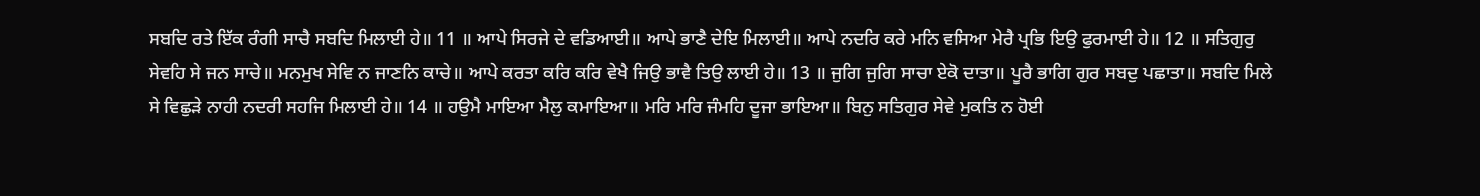ਸਬਦਿ ਰਤੇ ਇੱਕ ਰੰਗੀ ਸਾਚੈ ਸਬਦਿ ਮਿਲਾਈ ਹੇ॥ 11 ॥ ਆਪੇ ਸਿਰਜੇ ਦੇ ਵਡਿਆਈ॥ ਆਪੇ ਭਾਣੈ ਦੇਇ ਮਿਲਾਈ॥ ਆਪੇ ਨਦਰਿ ਕਰੇ ਮਨਿ ਵਸਿਆ ਮੇਰੈ ਪ੍ਰਭਿ ਇਉ ਫੁਰਮਾਈ ਹੇ॥ 12 ॥ ਸਤਿਗੁਰੁ ਸੇਵਹਿ ਸੇ ਜਨ ਸਾਚੇ॥ ਮਨਮੁਖ ਸੇਵਿ ਨ ਜਾਣਨਿ ਕਾਚੇ॥ ਆਪੇ ਕਰਤਾ ਕਰਿ ਕਰਿ ਵੇਖੈ ਜਿਉ ਭਾਵੈ ਤਿਉ ਲਾਈ ਹੇ॥ 13 ॥ ਜੁਗਿ ਜੁਗਿ ਸਾਚਾ ਏਕੋ ਦਾਤਾ॥ ਪੂਰੈ ਭਾਗਿ ਗੁਰ ਸਬਦੁ ਪਛਾਤਾ॥ ਸਬਦਿ ਮਿਲੇ ਸੇ ਵਿਛੁੜੇ ਨਾਹੀ ਨਦਰੀ ਸਹਜਿ ਮਿਲਾਈ ਹੇ॥ 14 ॥ ਹਉਮੈ ਮਾਇਆ ਮੈਲੁ ਕਮਾਇਆ॥ ਮਰਿ ਮਰਿ ਜੰਮਹਿ ਦੂਜਾ ਭਾਇਆ॥ ਬਿਨੁ ਸਤਿਗੁਰ ਸੇਵੇ ਮੁਕਤਿ ਨ ਹੋਈ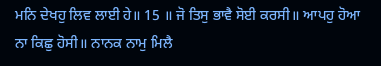ਮਨਿ ਦੇਖਹੁ ਲਿਵ ਲਾਈ ਹੇ॥ 15 ॥ ਜੋ ਤਿਸੁ ਭਾਵੈ ਸੋਈ ਕਰਸੀ॥ ਆਪਹੁ ਹੋਆ ਨਾ ਕਿਛੁ ਹੋਸੀ॥ ਨਾਨਕ ਨਾਮੁ ਮਿਲੈ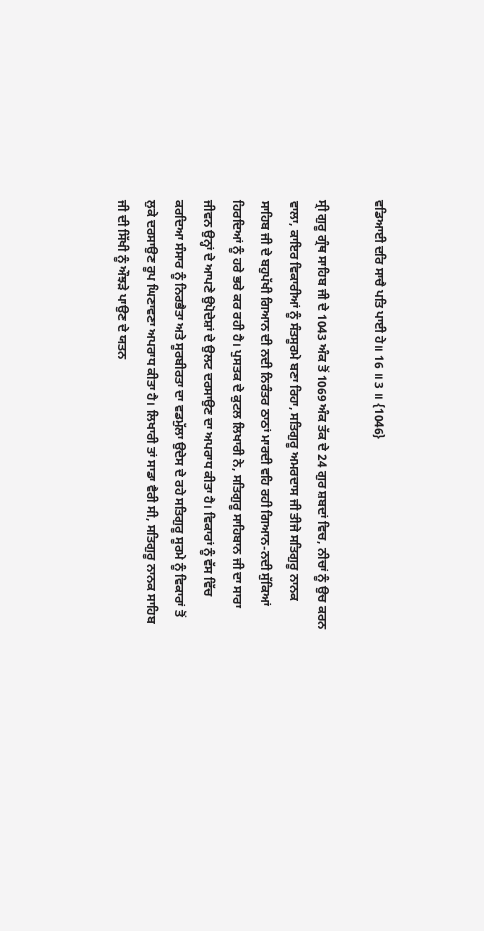ਵਡਿਆਈ ਦਰਿ ਸਾਚੈ ਪਤਿ ਪਾਈ ਹੇ॥ 16 ॥ 3 ॥ {1046}

ਸ੍ਰੀ ਗੁਰੂ ਗ੍ਰੰਥ ਸਾਹਿਬ ਜੀ ਦੇ 1043 ਅੰਕ ਤੋਂ 1069 ਅੰਕ ਤੱਕ ਦੇ 24 ਗੁਰ ਸ਼ਬਦਾਂ ਵਿਚ, ਨੀਚਾਂ ਨੂੰ ਉਚ ਕਰਨ ਵਾਲਾ, ਕਾਇਰ ਵਿਕਾਰੀਆਂ ਨੂੰ ਸੰਤਸੂਰਮੇ ਬਣਾ ਰਿਹਾ, ਸਤਿਗੁਰੂ ਅਮਰਦਾਸ ਜੀ ਤੀਜੇ ਸਤਿਗੁਰੂ ਨਾਨਕ ਸਾਹਿਬ ਜੀ ਦੇ ਬਹੁਪੱਖੀ ਗਿਆਨ ਦੀ ਨਦੀ ਨਿਰੰਤਰ ਠਾਠਾਂ ਮਾਰਦੀ ਵਹਿ ਰਹੀ ਗਿਆਨ-ਨਦੀ ਸੁੱਕਿਆਂ ਹਿਰਦਿਆਂ ਨੂੰ ਹਰੇ ਭਰੇ ਕਰ ਰਹੀ ਹੈ। ਪੁਸਤਕ ਦੇ ਕੁਟਲ ਲਿਖਾਰੀ ਨੇ, ਸਤਿਗੁਰੂ ਸਾਹਿਬਾਨ ਜੀ ਦਾ ਸਾਰਾ ਜੀਵਨ ਉਨ੍ਹਾਂ ਦੇ ਆਪਣੇ ਉਪੋਦੇਸ਼ਾਂ ਦੇ ਉਲਟ ਦਰਸਾਉਣ ਦਾ ਅਪਰਾਧ ਕੀਤਾ ਹੈ। ਵਿਕਾਰਾਂ ਨੂੰ ਵੱਸ ਵਿੱਚ ਕਰਦਿਆ ਸੰਸਾਰ ਨੂੰ ਨਿਰਭੈਤਾ ਅਤੇ ਸੂਰਬੀਰਤਾ ਦਾ ਵਡਮੁੱਲਾ ਉਦੇਸ ਦੇ ਰਹੇ ਸਤਿਗੁਰੂ ਸੂਰਮੇ ਨੂੰ ਵਿਕਾਰਾਂ ਤੋਂ ਲੁਕੇ ਦਰਸਾਉਣ ਰੂਪ ਘਿਣਾਵਣਾ ਅਪਰਾਧ ਕੀਤਾ ਹੈ। ਲਿਖਾਰੀ ਤਾਂ ਸਾਡਾ ਵੈਰੀ ਸੀ, ਸਤਿਗੁਰੂ ਨਾਨਕ ਸਾਹਿਬ ਜੀ ਦੀ ਸਿੱਖੀ ਨੂੰ ਔਝੜੇ ਪਾਉਣ ਦੇ ਯਤਨ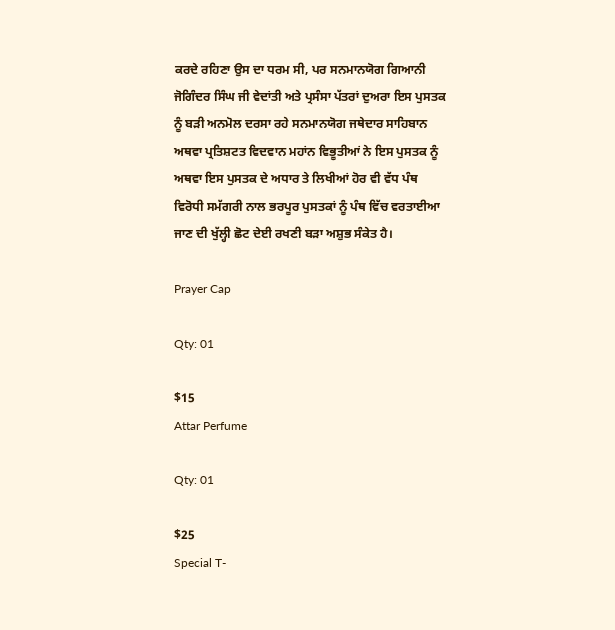ਕਰਦੇ ਰਹਿਣਾ ਉਸ ਦਾ ਧਰਮ ਸੀ, ਪਰ ਸਨਮਾਨਯੋਗ ਗਿਆਨੀ ਜੋਗਿੰਦਰ ਸਿੰਘ ਜੀ ਵੇਦਾਂਤੀ ਅਤੇ ਪ੍ਰਸੰਸਾ ਪੱਤਰਾਂ ਦੁਅਰਾ ਇਸ ਪੁਸਤਕ ਨੂੰ ਬੜੀ ਅਨਮੋਲ ਦਰਸਾ ਰਹੇ ਸਨਮਾਨਯੋਗ ਜਥੇਦਾਰ ਸਾਹਿਬਾਨ ਅਥਵਾ ਪ੍ਰਤਿਸ਼ਟਤ ਵਿਦਵਾਨ ਮਹਾਂਨ ਵਿਭੂਤੀਆਂ ਨੇ ਇਸ ਪੁਸਤਕ ਨੂੰ ਅਥਵਾ ਇਸ ਪੁਸਤਕ ਦੇ ਅਧਾਰ ਤੇ ਲਿਖੀਆਂ ਹੋਰ ਵੀ ਵੱਧ ਪੰਥ ਵਿਰੋਧੀ ਸਮੱਗਰੀ ਨਾਲ ਭਰਪੂਰ ਪੁਸਤਕਾਂ ਨੂੰ ਪੰਥ ਵਿੱਚ ਵਰਤਾਈਆ ਜਾਣ ਦੀ ਖੁੱਲ੍ਹੀ ਛੋਟ ਦੇਈ ਰਖਣੀ ਬੜਾ ਅਸ਼ੁਭ ਸੰਕੇਤ ਹੈ।

Prayer Cap

Qty: 01

$15
Attar Perfume

Qty: 01

$25
Special T-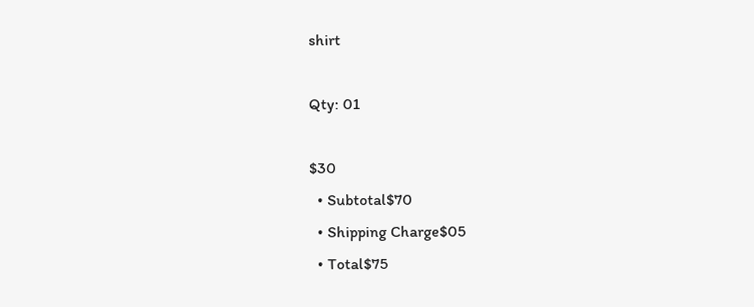shirt

Qty: 01

$30
  • Subtotal$70
  • Shipping Charge$05
  • Total$75